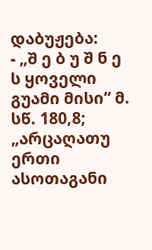დაბუჟება:
- „შ ე ბ უ შ ნ ე ს ყოველი გუამი მისი“ მ. სწ. 180,8; „არცაღათუ ერთი ასოთაგანი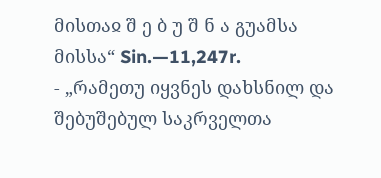მისთაჲ შ ე ბ უ შ ნ ა გუამსა მისსა“ Sin.—11,247r.
- „რამეთუ იყვნეს დახსნილ და შებუშებულ საკრველთა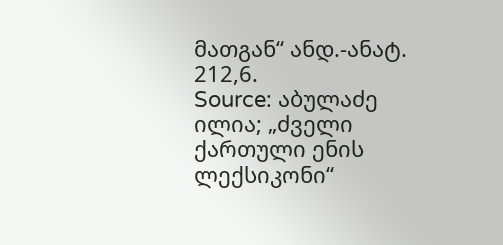მათგან“ ანდ.-ანატ. 212,6.
Source: აბულაძე ილია; „ძველი ქართული ენის ლექსიკონი“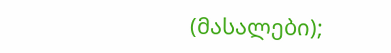(მასალები);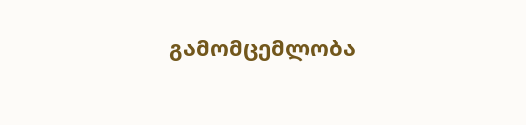გამომცემლობა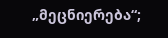„მეცნიერება“;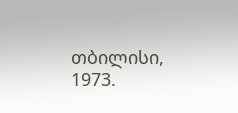თბილისი, 1973.